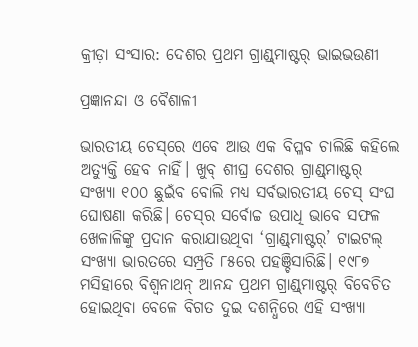କ୍ରୀଡ଼ା ସଂସାର: ଦେଶର ପ୍ରଥମ ଗ୍ରାଣ୍ଡ୍‌ମାଷ୍ଟର୍‌ ଭାଇଭଉଣୀ

ପ୍ରଜ୍ଞାନନ୍ଦା ଓ ବୈଶାଳୀ

ଭାରତୀୟ ଚେସ୍‌ରେ ଏବେ ଆଉ ଏକ ବିପ୍ଳବ ଚାଲିଛି କହିଲେ ଅତ୍ୟୁକ୍ତି ହେବ ନାହିଁ। ଖୁବ୍ ଶୀଘ୍ର ଦେଶର ଗ୍ରାଣ୍ଡ୍‌ମାଷ୍ଟର୍‌ ସଂଖ୍ୟା ୧୦୦ ଛୁଇଁବ ବୋଲି ମଧ୍ୟ ସର୍ବଭାରତୀୟ ଚେସ୍‌ ସଂଘ ଘୋଷଣା କରିଛି। ଚେସ୍‌ର ସର୍ବୋଚ୍ଚ ଉପାଧି ଭାବେ ସଫଳ ଖେଳାଳିଙ୍କୁ ପ୍ରଦାନ କରାଯାଉଥିବା ‘ଗ୍ରାଣ୍ଡ୍‌ମାଷ୍ଟର୍‌’ ଟାଇଟଲ୍‌ ସଂଖ୍ୟା ଭାରତରେ ସମ୍ପ୍ରତି ୮୫ରେ ପହଞ୍ଚିସାରିଛି। ୧୯୮୭ ମସିହାରେ ବିଶ୍ବନାଥନ୍ ଆନନ୍ଦ ପ୍ରଥମ ଗ୍ରାଣ୍ଡ୍‌ମାଷ୍ଟର୍‌ ବିବେଚିତ ହୋଇଥିବା ବେଳେ ବିଗତ ଦୁଇ ଦଶନ୍ଧିରେ ଏହି ସଂଖ୍ୟା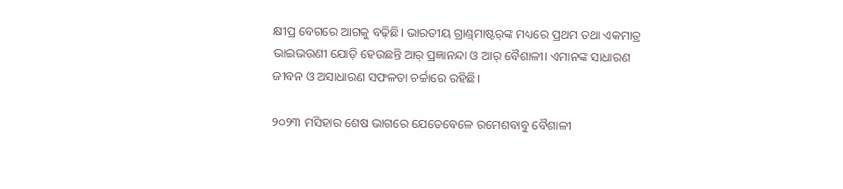କ୍ଷୀପ୍ର ବେଗରେ ଆଗକୁ ବଢ଼ିଛି। ଭାରତୀୟ ଗ୍ରାଣ୍ଡ୍‌ମାଷ୍ଟର୍‌ଙ୍କ ମଧ୍ୟରେ ପ୍ରଥମ ତଥା ଏକମାତ୍ର ଭାଇଭଉଣୀ ଯୋଡ଼ି ହେଉଛନ୍ତି ଆର୍‌ ପ୍ରଜ୍ଞାନନ୍ଦା ଓ ଆର୍‌ ବୈଶାଳୀ। ଏମାନଙ୍କ ସାଧାରଣ ଜୀବନ ଓ ଅସାଧାରଣ ସଫଳତା ଚର୍ଚ୍ଚାରେ ରହିଛି।

୨୦୨୩ ମସିହାର ଶେଷ ଭାଗରେ ଯେତେବେଳେ ରମେଶବାବୁ ବୈଶାଳୀ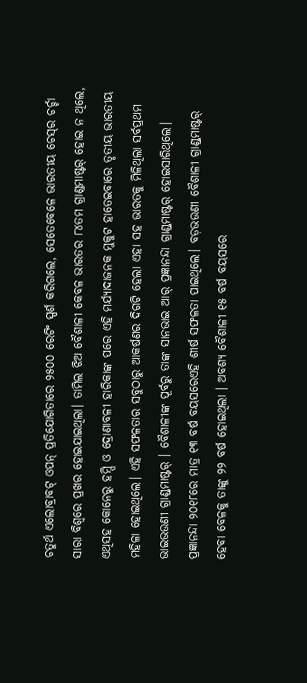ଚତୁର୍ଥ ଏଲୋବ୍ରାବଟ୍‌ ଓପନ୍‌ ପ୍ରତିଯୋଗିତାରେ ୨୫୦୦ ରେଟିଂ ସ୍ପର୍ଶ କରିଗଲେ, ସେତେବେଳେ ଭାରତୀୟ ଚେସ୍‌ର ଚର୍ଚ୍ଚା ସାରା ବିଶ୍ବରେ ପ୍ରଖର ହୋଇଯାଇଥିଲା। ତାମିଲ ଝିଅ ବୈଶାଳୀ କେବଳ ଭାରତର ୮୪ତମ ଗ୍ରାଣ୍ଡମାଷ୍ଟର୍‌ ହୋଇ ନ ଥିଲେ, ଏଥିସହ କୋନେରୁ ହମ୍ପି ଓ ଦ୍ରୋଣାବଳୀ ହାରିକାଙ୍କ ପରେ ଏହି ମର୍ଯ୍ୟାଦାଜନକ ମୁକୁଟ ହା‌ତେଇବାରେ ତୃତୀୟ ଭାରତୀୟ ମହିଳା ହୋଇଥିଲେ। ଏହି ସଫଳତାର ସବୁଠାରୁ ଆକର୍ଷଣର ଦିଗଟି ହେଲା ଏହା ସହ ଭାରତକୁ ମିଳିଥିଲା ସର୍ବପ୍ରଥମ ଭାଇଭଉଣୀ ଗ୍ରାଣ୍ଡ୍‌ମାଷ୍ଟର୍‌ । ବୈଶାଳୀଙ୍କ ପୂର୍ବରୁ ତାଙ୍କ ସାନଭାଇ ଆର୍‌ ପ୍ରଜ୍ଞାନନ୍ଦା ଗ୍ରାଣ୍ଡ୍‌ମାଷ୍ଟର୍ ହୋଇସାରିଥିଲେ। ପ୍ରଜ୍ଞାନନ୍ଦା ୨୦୧୮ରେ ମାତ୍ର ୧୩ ବର୍ଷ ବୟସରେଏହି ଶୀର୍ଷ ସଫଳତା ‌ପାଇଥିଲେ। ବଡ଼ଭଉଣୀ ବୈଶାଳୀ ଗ୍ରାଣ୍ଡ୍‌ମାଷ୍ଟର୍ ହେବା ବେଳକୁ ତାଙ୍କୁ ୨୨ ବର୍ଷ ହୋଇଥିଲା । ଅବଶ୍ୟ ବୈଶାଳୀ ୧୫ ବ‌ର୍ଷ ବୟସରେ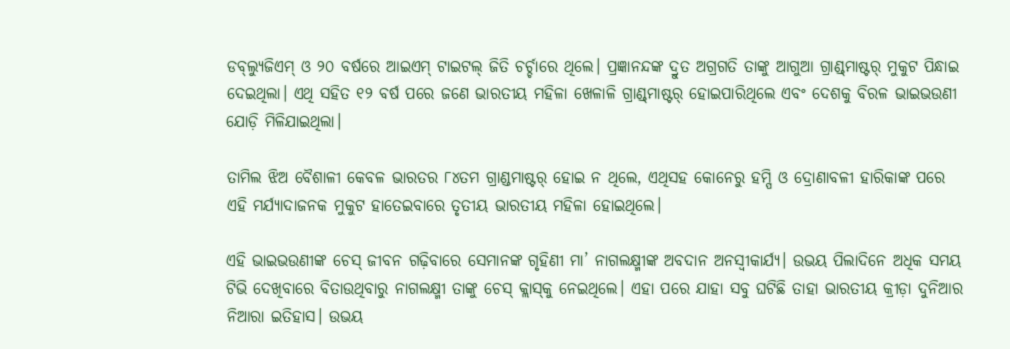ଡବ୍‌ଲ୍ୟୁଜିଏମ୍ ଓ ୨୦ ବର୍ଷରେ ଆଇଏମ୍ ଟାଇଟଲ୍ ଜିତି ଚର୍ଚ୍ଚାରେ ଥିଲେ। ପ୍ରଜ୍ଞାନନ୍ଦଙ୍କ ଦ୍ରୁତ ଅଗ୍ରଗତି ତାଙ୍କୁ ଆଗୁଆ ଗ୍ରାଣ୍ଡ୍‌ମାଷ୍ଟର୍‌ ମୁକୁଟ ପିନ୍ଧାଇ ଦେଇଥିଲା। ଏଥି ସହିତ ୧୨ ବର୍ଷ ପରେ ଜଣେ ଭାରତୀୟ ମହିଳା ଖେଳାଳି ଗ୍ରାଣ୍ଡ୍‌ମାଷ୍ଟର୍‌ ହୋଇପାରିଥିଲେ ଏବଂ ଦେଶକୁ ବିରଳ ଭାଇଭଉଣୀ ଯୋଡ଼ି ମିଳିଯାଇଥିଲା।

ତାମିଲ ଝିଅ ବୈଶାଳୀ କେବଳ ଭାରତର ୮୪ତମ ଗ୍ରାଣ୍ଡମାଷ୍ଟର୍‌ ହୋଇ ନ ଥିଲେ, ଏଥିସହ କୋନେରୁ ହମ୍ପି ଓ ଦ୍ରୋଣାବଳୀ ହାରିକାଙ୍କ ପରେ ଏହି ମର୍ଯ୍ୟାଦାଜନକ ମୁକୁଟ ହା‌ତେଇବାରେ ତୃତୀୟ ଭାରତୀୟ ମହିଳା ହୋଇଥିଲେ।

ଏହି ଭାଇଭଉଣୀଙ୍କ ଚେସ୍ ଜୀବନ ଗଢ଼ିବାରେ ସେମାନଙ୍କ ଗୃହିଣୀ ମା’ ନାଗଲକ୍ଷ୍ମୀଙ୍କ ଅବଦାନ ଅନସ୍ବୀକାର୍ଯ୍ୟ। ଉଭୟ ପିଲାଦିନେ ଅଧିକ ସମୟ ଟିଭି ଦେଖିବାରେ ବିତାଉଥିବାରୁ ନାଗଲକ୍ଷ୍ମୀ ତାଙ୍କୁ ଚେସ୍ କ୍ଲାସ୍‌କୁ ନେଇଥିଲେ। ଏହା ପରେ ଯାହା ସବୁ ଘଟିଛି ତାହା ଭାରତୀୟ କ୍ରୀଡ଼ା ଦୁନିଆର ନିଆରା ଇତିହାସ। ଉଭୟ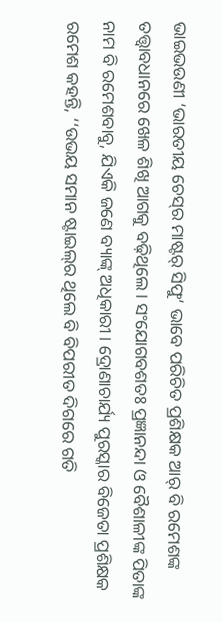ଭାଇଭଉଣୀ ‘ଭାରତୀୟ ଚେସ୍‌ର ମାଷ୍ଟର୍ ସିଫୁ’ ଭାବେ ପରିଚିତ ପ୍ରଶିକ୍ଷକ ଆର୍‌ ବି ରମେଶଙ୍କ ତତ୍ତ୍ବାବଧାନରେ ଖେଳ ଶିଖି ଆଗକୁ ବଢ଼ିଥିଲେ। ସଂଯୋଗବଶତଃ ପ୍ରଜ୍ଞାନନ୍ଦା ଓ ବୈଶାଳୀଙ୍କ ପିତାଙ୍କ ନାମ ବି ରମେଶବାବୁ, ଯିଏକି ଜଣେ ବ୍ୟାଙ୍କ୍‌ ଅଧିକାରୀ। ଦ୍ରୋଣାଚାର୍ଯ୍ୟ ପୁରସ୍କାର ବିଜେତା ପ୍ରଶିକ୍ଷକ ରମେଶ କହନ୍ତି, ‘‘ଉଭୟ ସମାନ ଷ୍ଟାଇଲ୍‌ର ଥିଲେ ବି ବିପରୀତ ଦିଗରେ ଗତି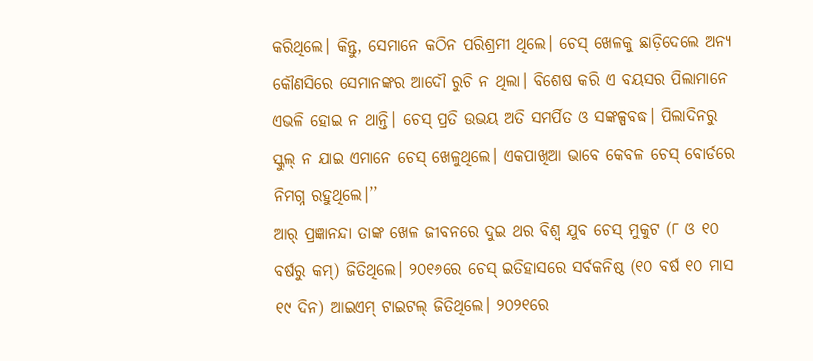କରିଥିଲେ। କିନ୍ତୁ, ସେମାନେ କଠିନ ପରିଶ୍ରମୀ ଥିଲେ। ଚେସ୍‌‌ ଖେଳକୁ ଛାଡ଼ିଦେଲେ ଅନ୍ୟ କୌଣସିରେ ସେମାନଙ୍କର ଆଦୌ ରୁଚି ନ ଥିଲା। ବିଶେଷ କରି ଏ ବୟସର ପିଲାମାନେ ଏଭଳି ହୋଇ ନ ଥାନ୍ତି। ଚେସ୍ ପ୍ରତି ଉଭୟ ଅତି ସମର୍ପିତ ଓ ସଙ୍କଳ୍ପବଦ୍ଧ। ପିଲାଦିନରୁ ସ୍କୁଲ୍ ନ ଯାଇ ଏମାନେ ଚେସ୍‌ ଖେଳୁଥିଲେ। ଏକପାଖିଆ ଭାବେ କେବଳ ଚେସ୍‌ ବୋର୍ଡରେ ନିମଗ୍ନ ରହୁଥିଲେ।’’
ଆର୍‌ ପ୍ରଜ୍ଞାନନ୍ଦା ତାଙ୍କ ଖେଳ ଜୀବନରେ ଦୁଇ ଥର ବିଶ୍ବ ଯୁବ ଚେସ୍ ମୁକୁଟ (୮ ଓ ୧୦ ବ‌ର୍ଷରୁ କମ୍) ଜିତିଥିଲେ। ୨୦୧୬ରେ ଚେସ୍‌ ଇତିହାସରେ ସର୍ବକନିଷ୍ଠ (୧୦ ବର୍ଷ ୧୦ ମାସ ୧୯ ଦିନ) ଆଇଏମ୍ ଟାଇଟଲ୍ ଜିତିଥିଲେ। ୨୦୨୧ରେ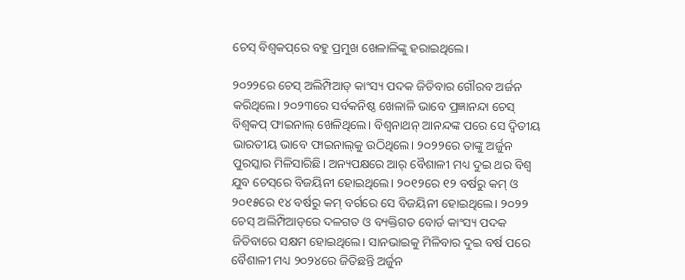ଚେସ୍‌ ବିଶ୍ବକପ୍‌ରେ ବହୁ ପ୍ରମୁଖ ଖେଳାଳିଙ୍କୁ ହରାଇଥିଲେ।

୨୦୨୨ରେ ଚେସ୍‌ ଅଲିମ୍ପିଆଡ୍ କାଂସ୍ୟ ପଦକ ଜିତିବାର ଗୌରବ ଅର୍ଜନ କରିଥିଲେ। ୨୦୨୩ରେ ସର୍ବକନିଷ୍ଠ ଖେଳାଳି ଭାବେ ପ୍ରଜ୍ଞାନନ୍ଦା ଚେସ୍ ବିଶ୍ବକପ୍‌ ଫାଇନାଲ୍ ଖେଳିଥିଲେ। ବିଶ୍ବନାଥନ୍‌ ଆନନ୍ଦଙ୍କ ପରେ ସେ ଦ୍ବିତୀୟ ଭାରତୀୟ ଭାବେ ଫାଇନାଲ୍‌କୁ ଉଠିଥିଲେ। ୨୦୨୨ରେ ତାଙ୍କୁ ଅର୍ଜୁନ ପୁରସ୍କାର ମିଳିସାରିଛି। ଅନ୍ୟପକ୍ଷରେ ଆର୍ ବୈଶାଳୀ ମଧ୍ୟ ଦୁଇ ଥର ବିଶ୍ବ ଯୁବ ଚେସ୍‌ରେ ବିଜୟିନୀ ହୋଇଥିଲେ। ୨୦୧୨ରେ ୧୨ ବର୍ଷରୁ କମ୍ ଓ ୨୦୧୫ରେ ୧୪ ବର୍ଷରୁ କମ୍‌ ବର୍ଗରେ ସେ ବିଜୟିନୀ ହୋଇଥିଲେ। ୨୦୨୨ ଚେସ୍‌ ଅଲିମ୍ପିଆଡ୍‌ରେ ଦଳଗତ ଓ ବ୍ୟକ୍ତିଗତ ବୋର୍ଡ କାଂସ୍ୟ ପଦକ ଜିତିବାରେ ସକ୍ଷମ ହୋଇଥିଲେ। ସାନଭାଇକୁ ମିଳିବାର ଦୁଇ ବର୍ଷ ପରେ ବୈଶାଳୀ ମଧ୍ୟ ୨୦୨୪ରେ ଜିତିଛନ୍ତି ଅର୍ଜୁନ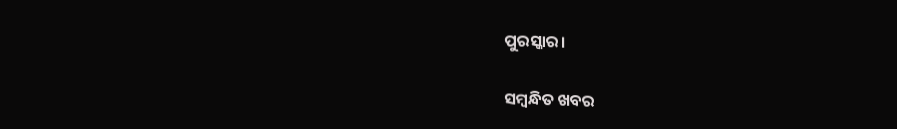ପୁରସ୍କାର।

ସମ୍ବନ୍ଧିତ ଖବର